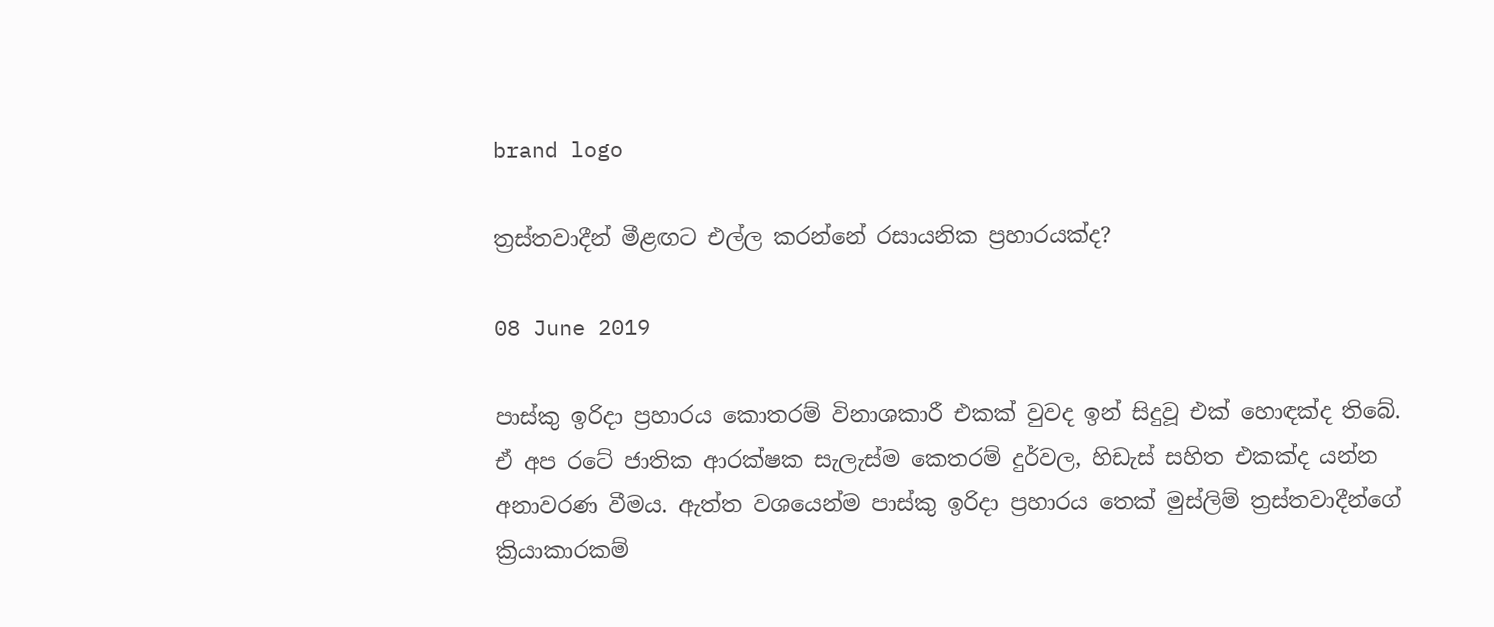brand logo

ත්‍රස්තවාදීන් මීළඟට එල්ල කරන්නේ රසායනික ප්‍රහාරයක්ද?

08 June 2019

පාස්කු ඉරිදා ප්‍රහාරය කොතරම් විනාශකාරී එකක් වුවද ඉන් සිදුවූ එක් හොඳක්ද තිබේ. ඒ අප රටේ ජාතික ආරක්ෂක සැලැස්ම කෙතරම් දුර්වල, හිඩැස් සහිත එකක්ද යන්න අනාවරණ වීමය. ඇත්ත වශයෙන්ම පාස්කු ඉරිදා ප්‍රහාරය තෙක් මුස්ලිම් ත්‍රස්තවාදීන්ගේ ක්‍රියාකාරකම්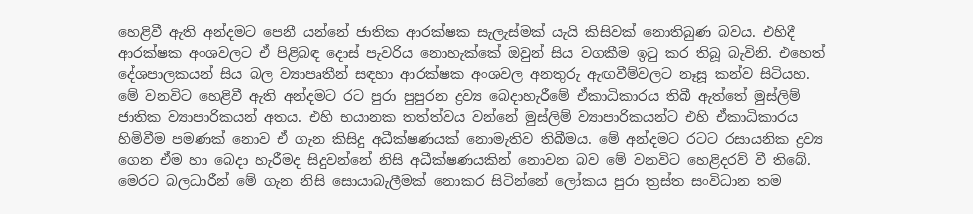හෙළිවී ඇති අන්දමට පෙනී යන්නේ ජාතික ආරක්ෂක සැලැස්මක් යැයි කිසිවක් නොතිබුණ බවය. එහිදී ආරක්ෂක අංශවලට ඒ පිළිබඳ දොස් පැවරිය නොහැක්කේ ඔවුන් සිය වගකීම ඉටු කර තිබූ බැවිනි. එහෙත් දේශපාලකයන් සිය බල ව්‍යාපෘතීන් සඳහා ආරක්ෂක අංශවල අනතුරු ඇඟවීම්වලට නෑසූ කන්ව සිටියහ. මේ වනවිට හෙළිවී ඇති අන්දමට රට පුරා පුපුරන ද්‍රව්‍ය බෙදාහැරීමේ ඒකාධිකාරය තිබී ඇත්තේ මුස්ලිම් ජාතික ව්‍යාපාරිකයන් අතය. එහි භයානක තත්ත්වය වන්නේ මුස්ලිම් ව්‍යාපාරිකයන්ට එහි ඒකාධිකාරය හිමිවීම පමණක් නොව ඒ ගැන කිසිදු අධීක්ෂණයක් නොමැතිව තිබීමය. මේ අන්දමට රටට රසායනික ද්‍රව්‍ය ගෙන ඒම හා බෙදා හැරීමද සිදුවන්නේ නිසි අධීක්ෂණයකින් නොවන බව මේ වනවිට හෙළිදරව් වී තිබේ. මෙරට බලධාරීන් මේ ගැන නිසි සොයාබැලීමක් නොකර සිටින්නේ ලෝකය පුරා ත්‍රස්ත සංවිධාන තම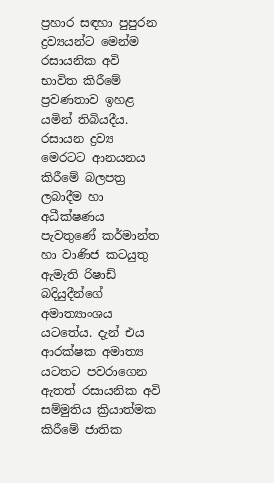ප්‍රහාර සඳහා පුපුරන ද්‍රව්‍යයන්ට මෙන්ම රසායනික අවි භාවිත කිරීමේ ප්‍රවණතාව ඉහළ යමින් තිබියදීය. රසායන ද්‍රව්‍ය මෙරටට ආනයනය කිරී‍මේ බලපත්‍ර ලබාදීම හා අධීක්ෂණය පැවතුණේ කර්මාන්ත හා වාණිජ කටයුතු ඇමැති රිෂාඩ් බදියුදීන්ගේ අමාත්‍යාංශය යටතේය. දැන් එය ආරක්ෂක අමාත්‍ය යටතට පවරාගෙන ඇතත් රසායනික අවි සම්මුතිය ක්‍රියාත්මක කිරීමේ ජාතික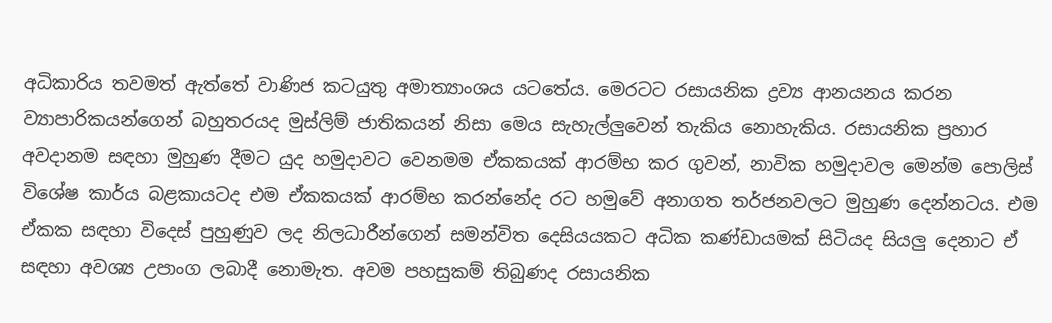අධිකාරිය තවමත් ඇත්තේ වාණිජ කටයුතු අමාත්‍යාංශය යටතේය. මෙරටට රසායනික ද්‍රව්‍ය ආනයනය කරන ව්‍යාපාරිකයන්ගෙන් බහුතරයද මුස්ලිම් ජාතිකයන් නිසා මෙය සැහැල්ලුවෙන් තැකිය නොහැකිය. රසායනික ප්‍රහාර අවදානම සඳහා මුහුණ දීමට යුද හමුදාවට වෙනමම ඒකකයක් ආරම්භ කර ගුවන්, නාවික හමුදාවල මෙන්ම පොලිස් විශේෂ කාර්ය බළකායටද එම ඒකකයක් ආරම්භ කරන්නේද රට හමුවේ අනාගත තර්ජනවලට මුහුණ දෙන්නටය. එම ඒකක සඳහා විදෙස් පුහුණුව ලද නිලධාරීන්ගෙන් සමන්විත දෙසියයකට අධික කණ්ඩායමක් සිටියද සියලු දෙනාට ඒ සඳහා අවශ්‍ය උපාංග ලබාදී නොමැත. අවම පහසුකම් තිබුණද රසායනික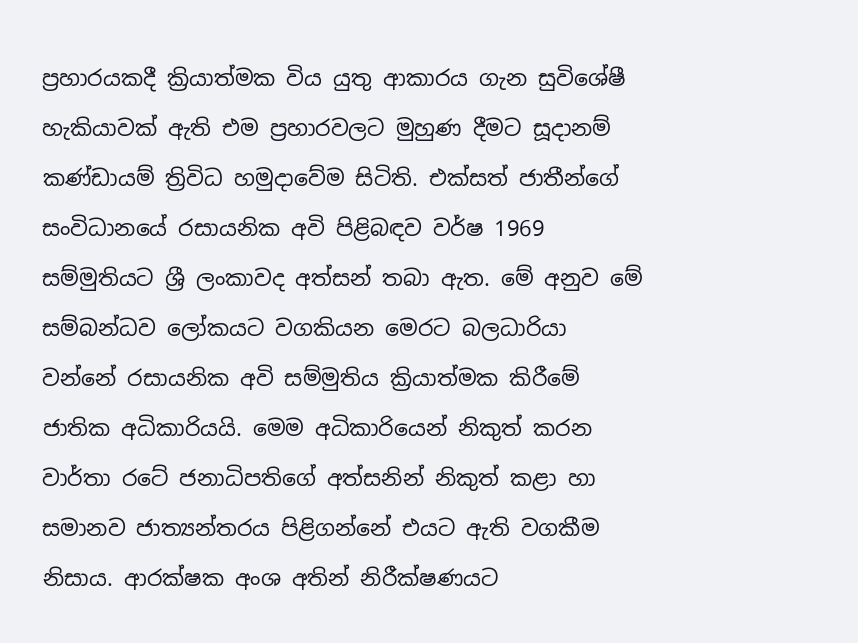ප්‍රහාරයකදී ක්‍රියාත්මක විය යුතු ආකාරය ගැන සුවිශේෂී හැකියාවක් ඇති එම ප්‍රහාරවලට මුහුණ දීමට සූදානම් කණ්ඩායම් ත්‍රිවිධ හමුදාවේම සිටිති. එක්සත් ජාතීන්ගේ සංවිධානයේ රසායනික අවි පිළිබඳව වර්ෂ 1969 සම්මුතියට ශ්‍රී ලංකාවද අත්සන් තබා ඇත. මේ අනුව මේ සම්බන්ධව ලෝකයට වගකියන මෙරට බලධාරියා වන්නේ රසායනික අවි සම්මුතිය ක්‍රියාත්මක කිරීමේ ජාතික අධිකාරියයි. මෙම අධිකාරියෙන් නිකුත් කරන වාර්තා රටේ ජනාධිපතිගේ අත්සනින් නිකුත් කළා හා සමානව ජාත්‍යන්තරය පිළිගන්නේ එයට ඇති වගකීම නිසාය. ආරක්ෂක අංශ අතින් නිරීක්ෂණයට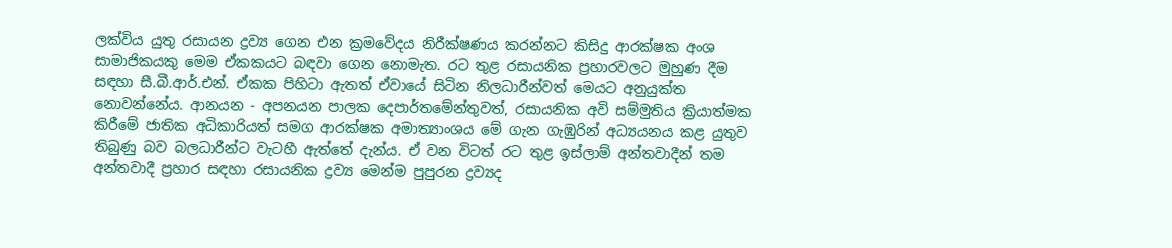ලක්විය යුතු රසායන ද්‍රව්‍ය ගෙන එන ක්‍රමවේදය නිරීක්ෂණය කරන්නට කිසිදු ආරක්ෂක අංශ සාමාජිකයකු මෙම ඒකකයට බඳවා ගෙන නොමැත. රට තුළ රසායනික ප්‍රහාරවලට මුහුණ දීම සඳහා සී.බී.ආර්.එන්. ඒකක පිහිටා ඇතත් ඒවායේ සිටින නිලධාරීන්වත් මෙයට අනුයුක්ත නොවන්නේය. ආනයන - අපනයන පාලක දෙපාර්තමේන්තුවත්, රසායනික අවි සම්මුතිය ක්‍රියාත්මක කිරී‍මේ ජාතික අධිකාරියත් සමග ආරක්ෂක අමාත්‍යාංශය මේ ගැන ගැඹුරින් අධ්‍යයනය කළ යුතුව තිබුණු බව බලධාරීන්ට වැටහී ඇත්තේ දැන්ය. ඒ වන විටත් රට තුළ ඉස්ලාම් අන්තවාදීන් තම අන්තවාදී ප්‍රහාර සඳහා රසායනික ද්‍රව්‍ය මෙන්ම පුපුරන ද්‍රව්‍යද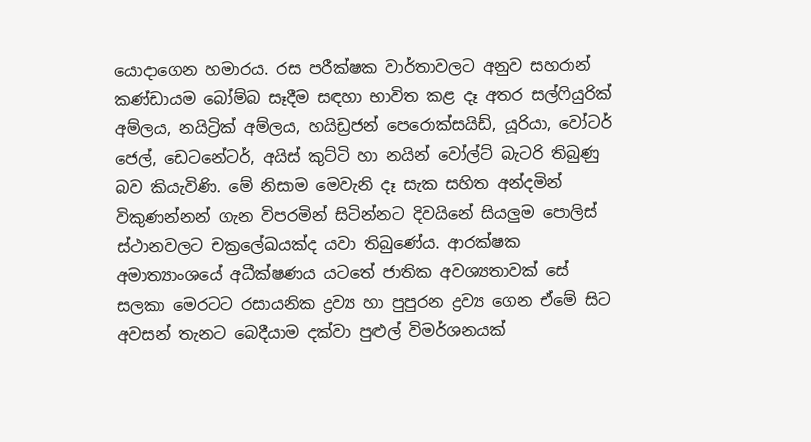යොදාගෙන හමාරය. රස පරීක්ෂක වාර්තාවලට අනුව සහරාන් කණ්ඩායම බෝම්බ සෑදීම සඳහා භාවිත කළ දෑ අතර සල්ෆියුරික් අම්ලය, නයිට්‍රික් අම්ලය, හයිඩ්‍රජන් පෙරොක්සයිඩ්, යූරියා, වෝටර් ජෙල්, ඩෙටනේටර්, අයිස් කුට්ටි හා නයින් වෝල්ට් බැටරි තිබුණු බව කියැවිණි. මේ නිසාම මෙවැනි දෑ සැක සහිත අන්දමින් විකුණන්නන් ගැන විපරමින් සිටින්නට දිවයිනේ සියලුම පොලිස් ස්ථානවලට චක්‍රලේඛයක්ද යවා තිබුණේය. ආරක්ෂක අමාත්‍යාංශයේ අධීක්ෂණය යටතේ ජාතික අවශ්‍යතාවක් සේ සලකා මෙරටට රසායනික ද්‍රව්‍ය හා පුපුරන ද්‍රව්‍ය ගෙන ඒමේ සිට අවසන් තැනට බෙදීයාම දක්වා පුළුල් විමර්ශනයක්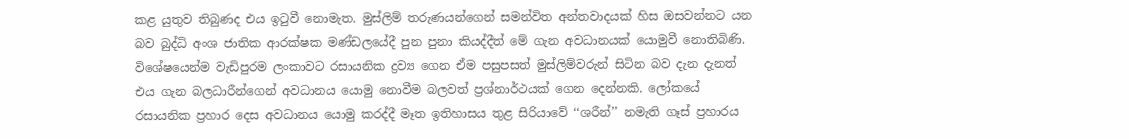කළ යුතුව තිබුණද එය ඉටුවී නොමැත. මුස්ලිම් තරුණයන්ගෙන් සමන්විත අන්තවාදයක් හිස ඔසවන්නට යන බව බුද්ධි අංශ ජාතික ආරක්ෂක මණ්ඩලයේදී පුන පුනා කියද්දීත් මේ ගැන අවධානයක් යොමුවී නොතිබිණි. විශේෂයෙන්ම වැඩිපුරම ලංකාවට රසායනික ද්‍රව්‍ය ගෙන ඒම පසුපසත් මුස්ලිම්වරුන් සිටින බව දැන දැනත් එය ගැන බලධාරීන්ගෙන් අවධානය යොමු නොවීම බලවත් ප්‍රශ්නාර්ථයක් ගෙන දෙන්නකි. ලෝකයේ රසායනික ප්‍රහාර දෙස අවධානය යොමු කරද්දී මෑත ඉතිහාසය තුළ සිරියාවේ ‘‘ශරීන්’’ නමැති ගෑස් ප්‍රහාරය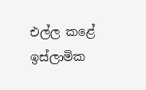එල්ල කළේ ඉස්ලාමික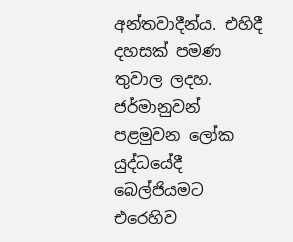අන්තවාදීන්ය. එහිදී දහසක් පමණ තුවාල ලදහ. ජර්මානුවන් පළමුවන ලෝක යුද්ධයේදී බෙල්ජියමට එරෙහිව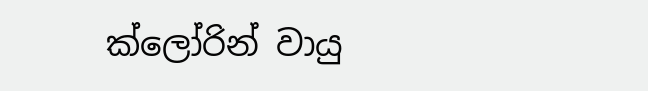ක්ලෝරින් වායු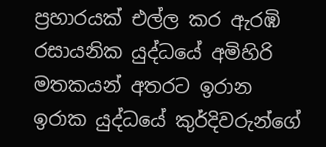ප්‍රහාරයක් එල්ල කර ඇරඹි රසායනික යුද්ධයේ අමිහිරි මතකයන් අතරට ඉරාන ඉරාක යුද්ධයේ කුර්දිවරුන්ගේ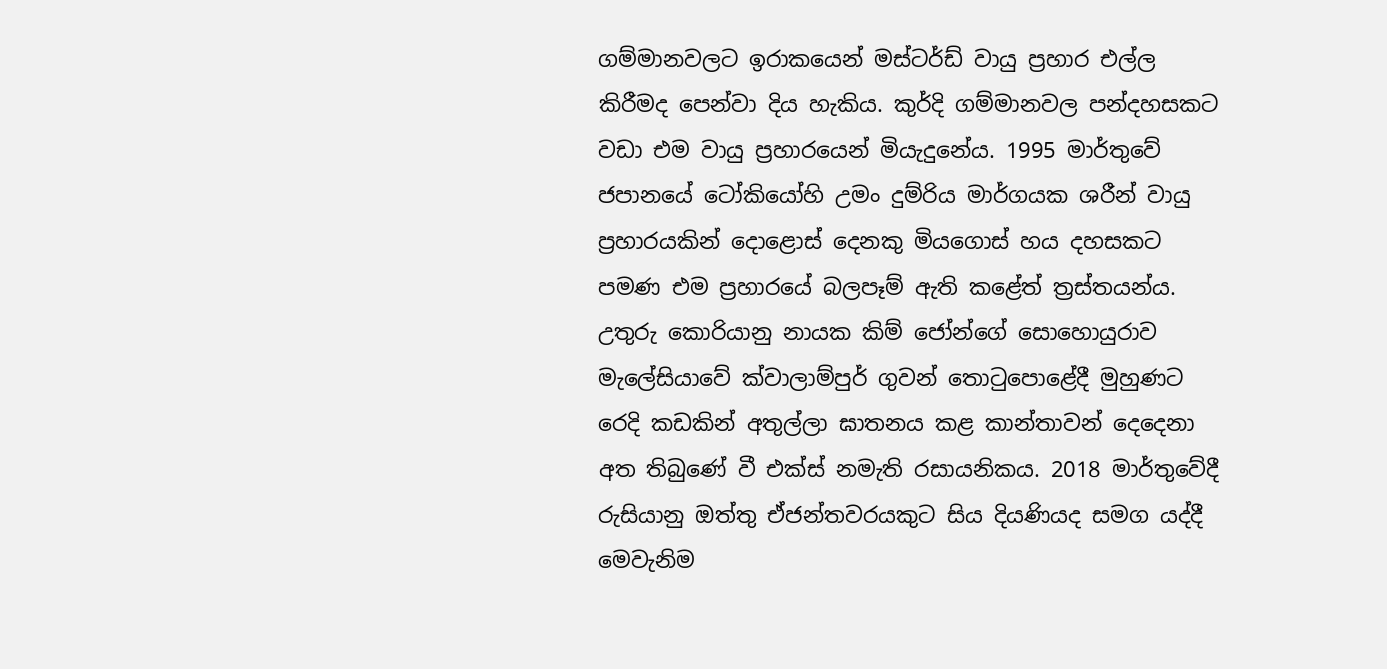ගම්මානවලට ඉරාකයෙන් මස්ටර්ඩ් වායු ප්‍රහාර එල්ල කිරීමද පෙන්වා දිය හැකිය. කුර්දි ගම්මානවල පන්දහසකට වඩා එම වායු ප්‍රහාරයෙන් මියැදුනේය. 1995 මාර්තුවේ ජපානයේ ටෝකියෝහි උමං දුම්රිය මාර්ගයක ශරීන් වායු ප්‍රහාරයකින් දොළොස් දෙනකු මියගොස් හය දහසකට පමණ එම ප්‍රහාරයේ බලපෑම් ඇති කළේත් ත්‍රස්තයන්ය. උතුරු කොරියානු නායක කිම් ජෝන්ගේ සොහොයුරාව මැලේසියාවේ ක්වාලාම්පුර් ගුවන් තොටුපොළේදී මුහුණට රෙදි කඩකින් අතුල්ලා ඝාතනය කළ කාන්තාවන් දෙදෙනා අත තිබුණේ වී එක්ස් නමැති රසායනිකය. 2018 මාර්තුවේදී රුසියානු ඔත්තු ඒජන්තවරයකුට සිය දියණියද සමග යද්දී මෙවැනිම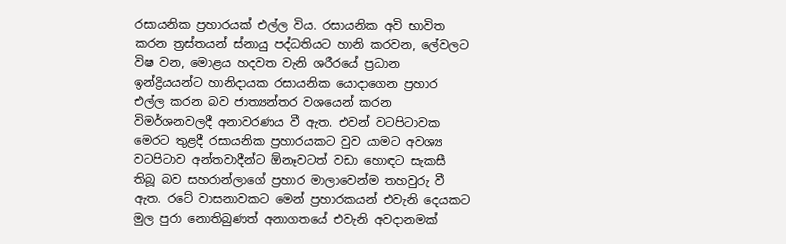රසායනික ප්‍රහාරයක් එල්ල විය. රසායනික අවි භාවිත කරන ත්‍රස්තයන් ස්නායු පද්ධතියට හානි කරවන, ලේවලට විෂ වන, මොළය හදවත වැනි ශරීරයේ ප්‍රධාන ඉන්ද්‍රියයන්ට හානිදායක රසායනික යොදාගෙන ප්‍රහාර එල්ල කරන බව ජාත්‍යන්තර වශයෙන් කරන විමර්ශනවලදී අනාවරණය වී ඇත. එවන් වටපිටාවක මෙරට තුළදී රසායනික ප්‍රහාරයකට වුව යාමට අවශ්‍ය වටපිටාව අන්තවාදීන්ට ඕනෑවටත් වඩා හොඳට සැකසී තිබූ බව සහරාන්ලාගේ ප්‍රහාර මාලාවෙන්ම තහවුරු වී ඇත. රටේ වාසනාවකට මෙන් ප්‍රහාරකයන් එවැනි දෙයකට මුල පුරා නොතිබුණත් අනාගතයේ එවැනි අවදානමක්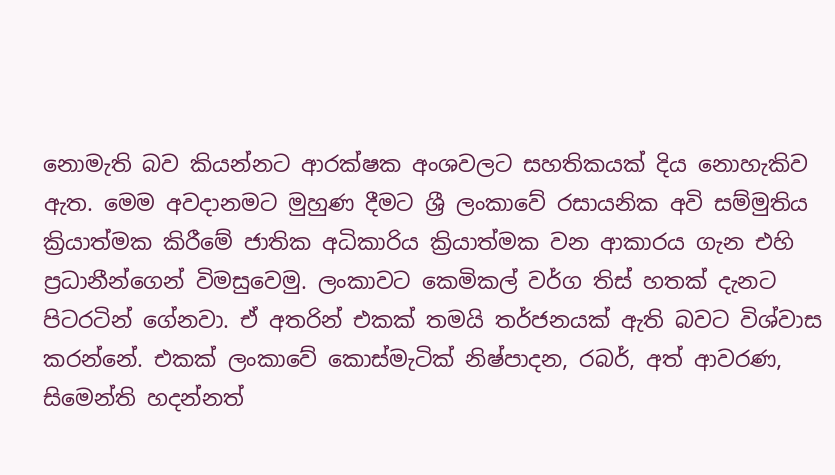නොමැති බව කියන්නට ආරක්ෂක අංශවලට සහතිකයක් දිය නොහැකිව ඇත. මෙම අවදානමට මුහුණ දීමට ශ්‍රී ලංකාවේ රසායනික අවි සම්මුතිය ක්‍රියාත්මක කිරීමේ ජාතික අධිකාරිය ක්‍රියාත්මක වන ආකාරය ගැන එහි ප්‍රධානීන්ගෙන් විමසුවෙමු. ලංකාවට කෙමිකල් වර්ග තිස් හතක් දැනට පිටරටින් ගේනවා. ඒ අතරින් එකක් තමයි තර්ජනයක් ඇති බවට විශ්වාස කරන්නේ. එකක් ලංකාවේ කොස්මැටික් නිෂ්පාදන, රබර්, අත් ආවරණ, සිමෙන්ති හදන්නත්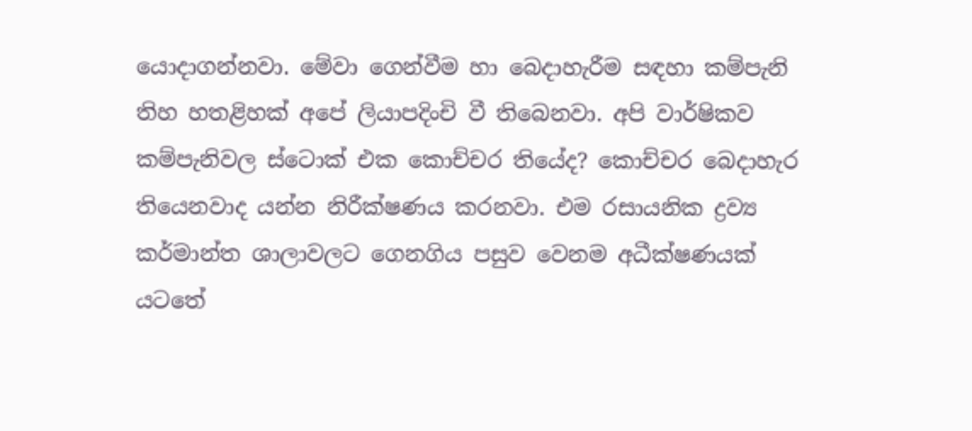යොදාගන්නවා. මේවා ගෙන්වීම හා බෙදාහැරීම සඳහා කම්පැනි තිහ හතළිහක් අපේ ලියාපදිංචි වී තිබෙනවා. අපි වාර්ෂිකව කම්පැනිවල ස්ටොක් එක කොච්චර තියේද? කොච්චර බෙදාහැර තියෙනවාද යන්න නිරීක්ෂණය කරනවා. එම රසායනික ද්‍රව්‍ය කර්මාන්ත ශාලාවලට ගෙනගිය පසුව වෙනම අධීක්ෂණයක් යටතේ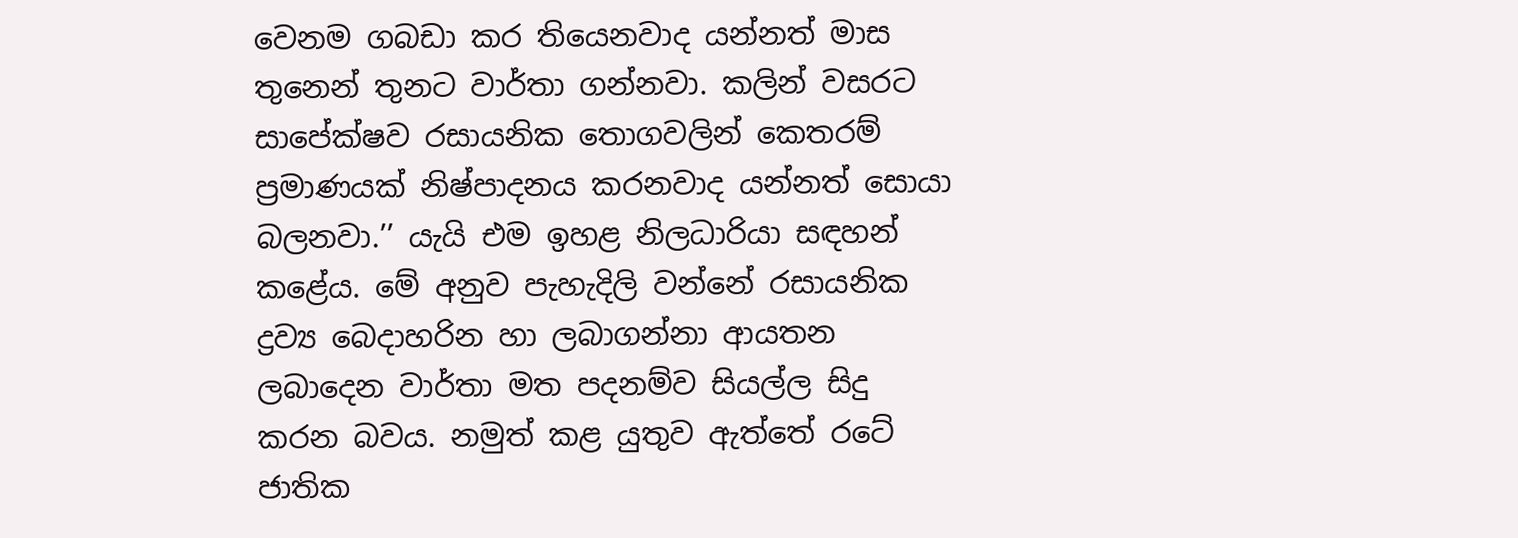වෙනම ගබඩා කර තියෙනවාද යන්නත් මාස තුනෙන් තුනට වාර්තා ගන්නවා. කලින් වසරට සාපේක්ෂව රසායනික තොගවලින් කෙතරම් ප්‍රමාණයක් නිෂ්පාදනය කරනවාද යන්නත් සොයා බලනවා.’’ යැයි එම ඉහළ නිලධාරියා සඳහන් කළේය. මේ අනුව පැහැදිලි වන්නේ රසායනික ද්‍රව්‍ය බෙදාහරින හා ලබාගන්නා ආයතන ලබාදෙන වාර්තා මත පදනම්ව සියල්ල සිදු කරන බවය. නමුත් කළ යුතුව ඇත්තේ රටේ ජාතික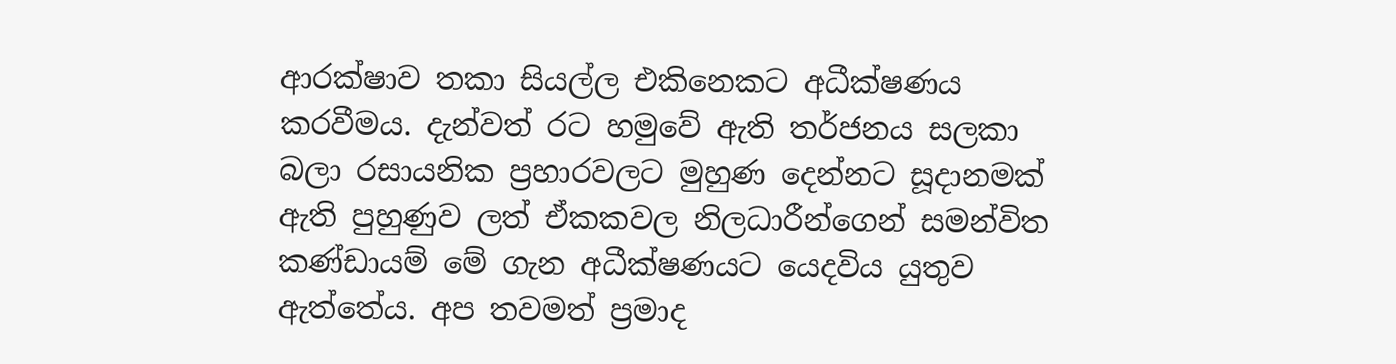ආරක්ෂාව තකා සියල්ල එකිනෙකට අධීක්ෂණය කරවීමය. දැන්වත් රට හමුවේ ඇති තර්ජනය සලකා බලා රසායනික ප්‍රහාරවලට මුහුණ දෙන්නට සූදානමක් ඇති පුහුණුව ලත් ඒකකවල නිලධාරීන්ගෙන් සමන්විත කණ්ඩායම් මේ ගැන අධීක්ෂණයට යෙදවිය යුතුව ඇත්තේය. අප තවමත් ප්‍රමාද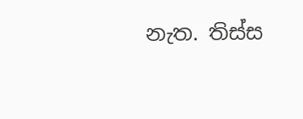නැත. තිස්ස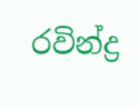රවින්ද්‍ර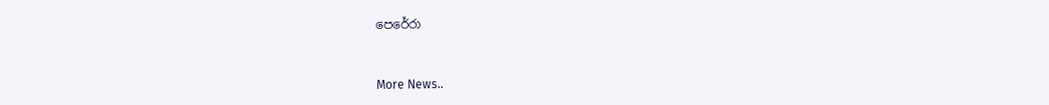පෙරේරා


More News..